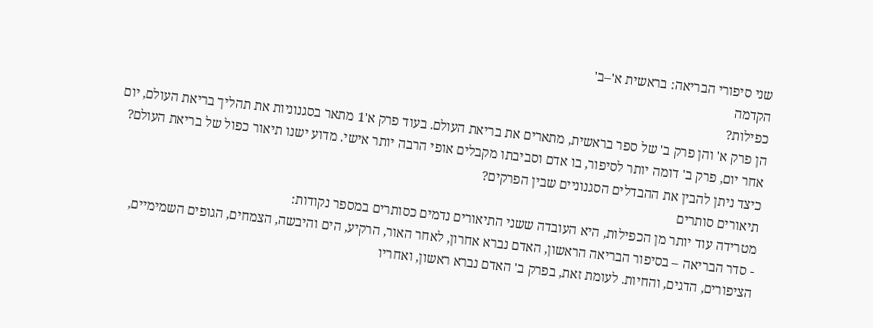שני סיפורי הבריאה: בראשית א'–ב'
הקדמה
כפילות?
הן פרק א' והן פרק ב' של ספר בראשית, מתארים את בריאת העולם. בעוד פרק א'1 מתאר בסגנוניות את תהליך בריאת העולם, יום אחר יום, פרק ב' דומה יותר לסיפור, בו אדם וסביבתו מקבלים אופי הרבה יותר אישי. מדוע ישנו תיאור כפול של בריאת העולם? כיצד ניתן להבין את ההבדלים הסגנוניים שבין הפרקים?
תיאורים סותרים
מטרידה עוד יותר מן הכפילות, היא העובדה ששני התיאורים נדמים כסותרים במספר נקודות:
- סדר הבריאה – בסיפור הבריאה הראשון, האדם נברא אחרון, לאחר האור, הרקיע, הים והיבשה, הצמחים, הגופים השמימיים, הציפורים, הדגים, והחיות. לעומת זאת, בפרק ב' האדם נברא ראשון, ואחריו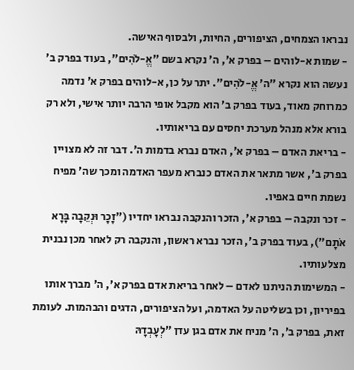נבראו הצמחים, הציפורים, החיות, ולבסוף האישה.
- שמות א-לוהים – בפרק א', ה' נקרא בשם "אֱ-לֹהִים", בעוד בפרק ב' נעשה הוא נקרא "ה' אֱ-לֹהִים". יתר על כן, א-לוהים בפרק א' נדמה כמרוחק מאוד, בעוד בפרק ב' הוא מקבל אופי הרבה יותר אישי, ולא רק בורא אלא מנהל מערכת יחסים עם בריאותיו.
- בריאת האדם – בפרק א', האדם נברא בדמות ה'. דבר זה לא מצויין בפרק ב', אשר מתאר את האדם כנברא מעפר האדמה ומכך שה' מפיח נשמת חיים באפיו.
- זכר ונקבה – בפרק א', הזכר והנקבה נבראו יחדיו ("זָכָר וּנְקֵבָה בָּרָא אֹתָם"), בעוד בפרק ב', הזכר נברא ראשון, והנקבה רק לאחר מכן נבנית מצלעותיו.
- המשימות הניתנו לאדם – לאחר בריאת אדם בפרק א', ה' מברך אותו בפיריון, וכן בשליטה על האדמה, ועל הציפורים, הדגים והבהמות. לעומת זאת, בפרק ב', ה' מניח את אדם בגן עדן "לְעׇבְדָהּ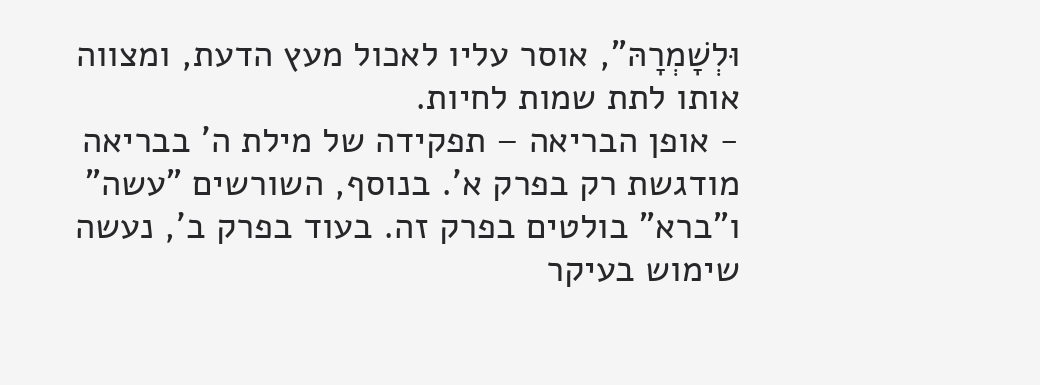וּלְשׇׁמְרָהּ", אוסר עליו לאכול מעץ הדעת, ומצווה אותו לתת שמות לחיות.
- אופן הבריאה – תפקידה של מילת ה' בבריאה מודגשת רק בפרק א'. בנוסף, השורשים "עשה" ו"ברא" בולטים בפרק זה. בעוד בפרק ב', נעשה שימוש בעיקר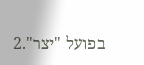בפועל "יצר".2